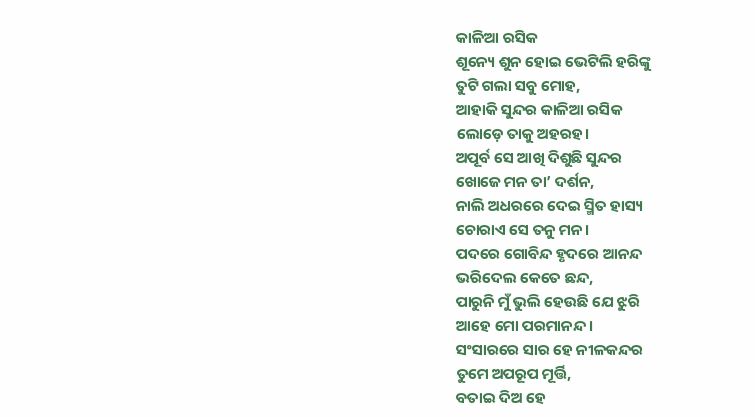କାଳିଆ ରସିକ
ଶୂନ୍ୟେ ଶୁନ ହୋଇ ଭେଟିଲି ହରିଙ୍କୁ
ତୁଟି ଗଲା ସବୁ ମୋହ,
ଆହାକି ସୁନ୍ଦର କାଳିଆ ରସିକ
ଲୋଡ଼େ ତାକୁ ଅହରହ।
ଅପୂର୍ବ ସେ ଆଖି ଦିଶୁଛି ସୁନ୍ଦର
ଖୋଜେ ମନ ତା’ ଦର୍ଶନ,
ନାଲି ଅଧରରେ ଦେଇ ସ୍ମିତ ହାସ୍ୟ
ଚୋରାଏ ସେ ତନୁ ମନ।
ପଦରେ ଗୋବିନ୍ଦ ହୃଦରେ ଆନନ୍ଦ
ଭରିଦେଲ କେତେ ଛନ୍ଦ,
ପାରୁନି ମୁଁ ଭୁଲି ହେଉଛି ଯେ ଝୁରି
ଆହେ ମୋ ପରମାନନ୍ଦ ।
ସଂସାରରେ ସାର ହେ ନୀଳକନ୍ଦର
ତୁମେ ଅପରୂପ ମୂର୍ତ୍ତି,
ବତାଇ ଦିଅ ହେ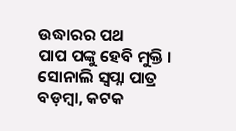ଉଦ୍ଧାରର ପଥ
ପାପ ପଙ୍କୁ ହେବି ମୁକ୍ତି ।
ସୋନାଲି ସ୍ବପ୍ନା ପାତ୍ର
ବଡ଼ମ୍ବା, କଟକ